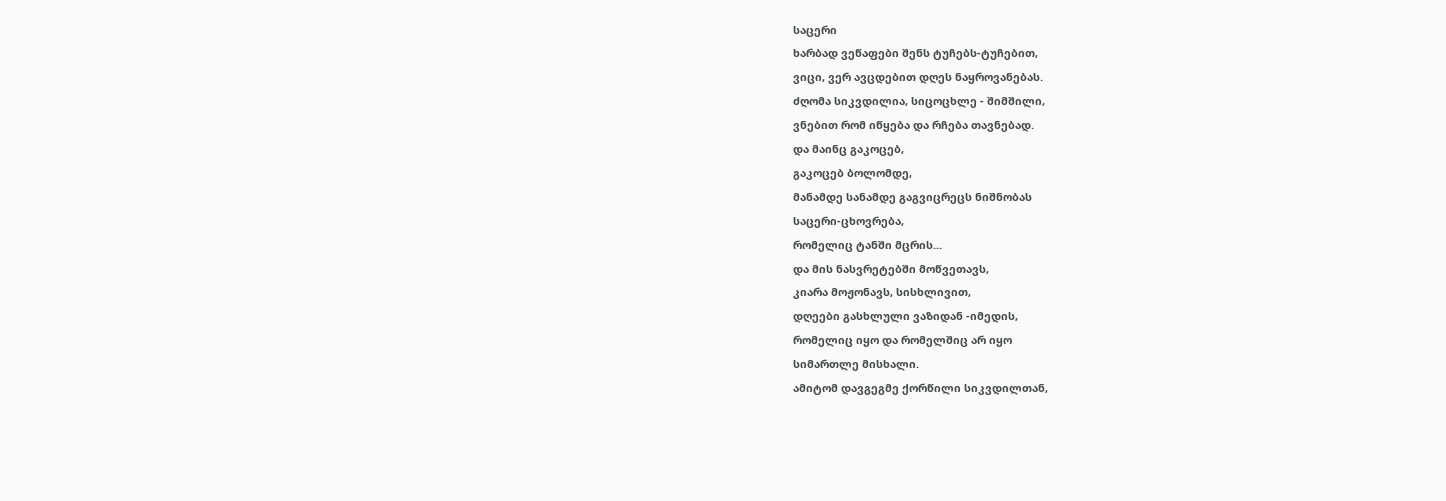საცერი
ხარბად ვეწაფები შენს ტუჩებს-ტუჩებით,
ვიცი, ვერ ავცდებით დღეს ნაყროვანებას.
ძღომა სიკვდილია, სიცოცხლე - შიმშილი,
ვნებით რომ იწყება და რჩება თავნებად.
და მაინც გაკოცებ,
გაკოცებ ბოლომდე,
მანამდე სანამდე გაგვიცრეცს ნიშნობას
საცერი-ცხოვრება,
რომელიც ტანში მცრის...
და მის ნასვრეტებში მოწვეთავს,
კიარა მოჟონავს, სისხლივით,
დღეები გასხლული ვაზიდან -იმედის,
რომელიც იყო და რომელშიც არ იყო
სიმართლე მისხალი.
ამიტომ დავგეგმე ქორწილი სიკვდილთან,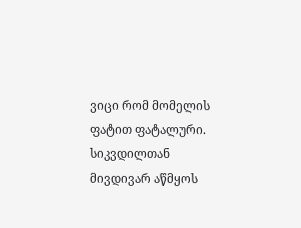ვიცი რომ მომელის ფატით ფატალური.
სიკვდილთან მივდივარ აწმყოს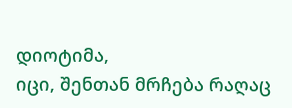დიოტიმა,
იცი, შენთან მრჩება რაღაც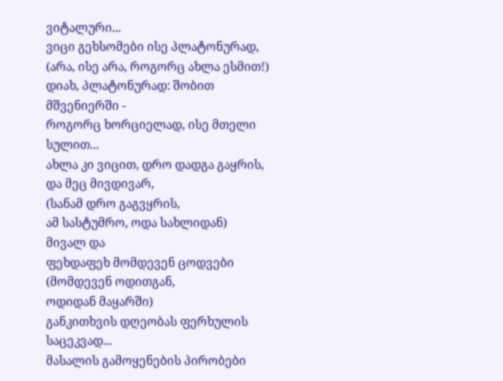ვიტალური...
ვიცი გეხსომები ისე პლატონურად,
(არა, ისე არა, როგორც ახლა ესმით!)
დიახ, პლატონურად: შობით მშვენიერში -
როგორც ხორციელად, ისე მთელი სულით...
ახლა კი ვიცით, დრო დადგა გაყრის,
და მეც მივდივარ,
(სანამ დრო გაგვყრის,
ამ სასტუმრო, ოდა სახლიდან)
მივალ და
ფეხდაფეხ მომდევენ ცოდვები
(მომდევენ ოდითგან,
ოდიდან მაყარში)
განკითხვის დღეობას ფერხულის საცეკვად...
მასალის გამოყენების პირობები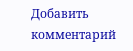Добавить комментарий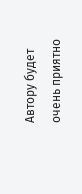Автору будет очень приятно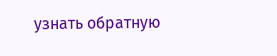узнать обратную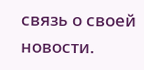связь о своей новости.